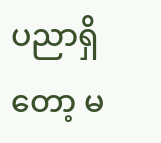ပညာရှိတော့ မ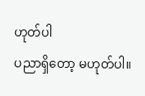ဟုတ်ပါ
ပညာရှိတော့ မဟုတ်ပါ။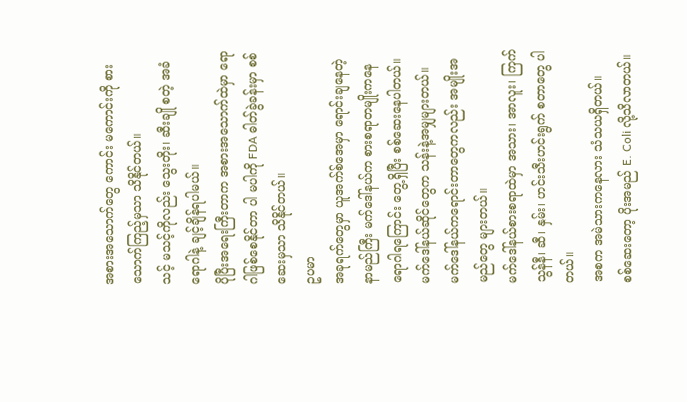အစားအသောက်တွေ ကောင်း မကောင်းကို စားသောက်ကြည့်မှသာ သိနိုင်တယ်။
သင့် မသင့်ကိုလည်း သွေးတိုး၊ ဆီးချို စတဲ့ အခံရောဂါနဲ့ ချင့်ချိန်ရပါမယ်။
ပိုပြီးအရေးကြီးတာက အစားအသောက်ထဲမှာ ရောဂါဖြစ်စေနိုင်တာ ပါ မပါကို FDA ဓါတ်ခွဲခန်းမှာ စစ်ဆေးမှသာ သိနိုင်တယ်။
ဥပမာ
အခုရက်တွေမှာ ယူအက်စ်အေမှာ ရောင်းချနေတဲ့ နာမည်ကြီး မက်ဒေါ်နယ်က စားစရာတမျိုးကနေ ရောဂါရကြောင်း တွေ့ရှိပြီး စစ်ဆေးနေပါတယ်။
မက်ဒေါ်နယ်ဆိုင်တွေက သန်းနဲ့အမျှများတယ်။ မက်ဒေါ်နယ်ကရောင်းတာတွေကလည်း အမျိုးအမည်တွေ များတယ်။
မက်ဒေါ်နယ်စားစရာထဲမှာ အသား၊ အာလူး၊ ကြက်သွန်နီ၊ ဆီ၊ နှမ်း၊ ဟင်းသီးဟင်းရွက် စတာတွေ ပါတယ်။
အစက အမဲသားကနေလား သံသယရှိတယ်။
စစ်ဆေးတော့ ပိုးအမည် E. Coli လို့သိလာတယ်။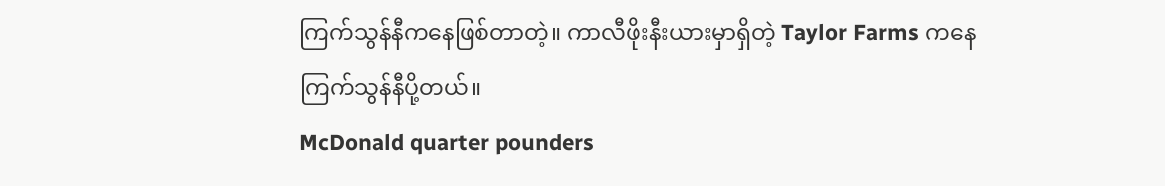ကြက်သွန်နီကနေဖြစ်တာတဲ့။ ကာလီဖိုးနီးယားမှာရှိတဲ့ Taylor Farms ကနေ ကြက်သွန်နီပို့တယ်။
McDonald quarter pounders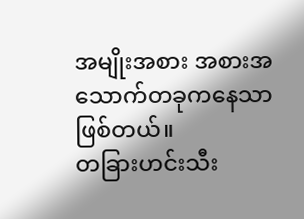အမျိုးအစား အစားအသောက်တခုကနေသာဖြစ်တယ်။
တခြားဟင်းသီး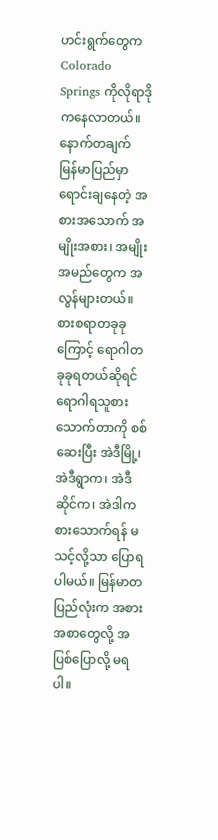ဟင်းရွက်တွေက Colorado Springs ကိုလိုရာဒိုကနေလာတယ်။
နောက်တချက်
မြန်မာပြည်မှာ ရောင်းချနေတဲ့ အစားအသောက် အမျိုးအစား၊ အမျိုးအမည်တွေက အလွန်များတယ်။ စားစရာတခုခုကြောင့် ရောဂါတခုခုရတယ်ဆိုရင် ရောဂါရသူစားသောက်တာကို စစ်ဆေးပြီး အဲဒီမြို့၊ အဲဒီရွာက၊ အဲဒီဆိုင်က၊ အဲဒါက စားသောက်ရန် မသင့်လို့သာ ပြောရပါမယ်။ မြန်မာတပြည်လုံးက အစားအစာတွေလို့ အပြစ်ပြောလို့ မရပါ။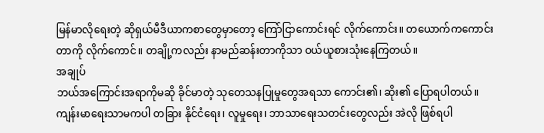မြန်မာလိုရေးတဲ့ ဆိုရှယ်မီဒီယာကစာတွေမှာတော့ ကြော်ငြာကောင်းရင် လိုက်ကောင်း။ တယောက်ကကောင်းတာကို လိုက်ကောင်။ တချို့ကလည်း နာမည်ဆန်းတာကိုသာ ဝယ်ယူစားသုံးနေကြတယ်။
အချုပ်
ဘယ်အကြောင်းအရာကိုမဆို ခိုင်မာတဲ့ သုတေသနပြုမှုတွေအရသာ ကောင်း၏၊ ဆိုး၏ ပြောရပါတယ်။
ကျန်းမာရေးသာမကပါ တခြား နိုင်ငံရေး၊ လူမှုရေး၊ ဘာသာရေးသတင်းတွေလည်း အဲလို ဖြစ်ရပါ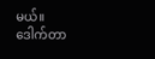မယ်။
ဒေါက်တာ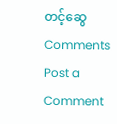တင့်ဆွေ
Comments
Post a Comment